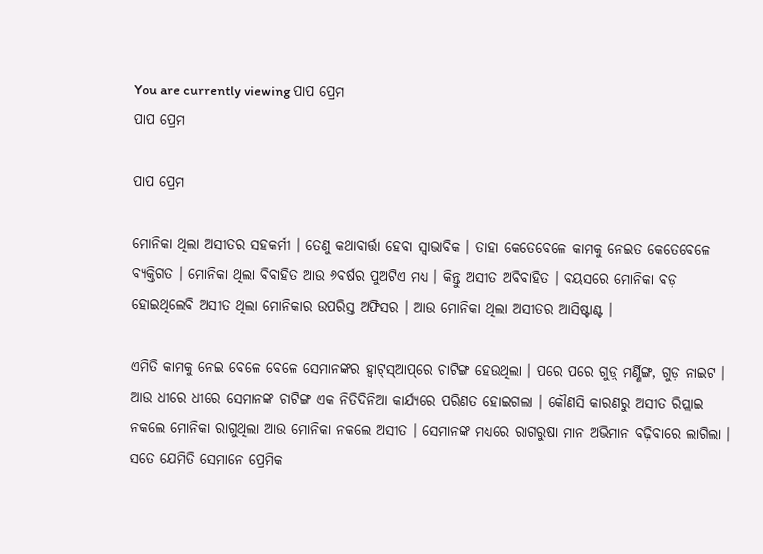You are currently viewing ପାପ ପ୍ରେମ
ପାପ ପ୍ରେମ

ପାପ ପ୍ରେମ

ମୋନିକା ଥିଲା ଅସୀତର ସହକର୍ମୀ । ତେଣୁ କଥାବାର୍ତ୍ତା ହେବା ସ୍ୱାଭାବିକ । ତାହା କେତେବେଳେ କାମକୁ ନେଇତ କେତେବେଳେ ବ୍ୟକ୍ତିଗତ । ମୋନିକା ଥିଲା ବିବାହିତ ଆଉ ୬ବର୍ଷର ପୁଅଟିଏ ମଧ୍ୟ । କିନ୍ତୁ ଅସୀତ ଅବିବାହିତ । ବୟସରେ ମୋନିକା ବଡ଼ ହୋଇଥିଲେବି ଅସୀତ ଥିଲା ମୋନିକାର ଉପରିସ୍ତ ଅଫିସର । ଆଉ ମୋନିକା ଥିଲା ଅସୀତର ଆସିଷ୍ଟାଣ୍ଟ ।

ଏମିତି କାମକୁ ନେଇ ବେଳେ ବେଳେ ସେମାନଙ୍କର ହ୍ଵାଟ୍‌ସ୍‌ଆପ୍‌ରେ ଚାଟିଙ୍ଗ ହେଉଥିଲା । ପରେ ପରେ ଗୁଡ଼୍ ମର୍ଣ୍ଣିଙ୍ଗ, ଗୁଡ଼ ନାଇଟ । ଆଉ ଧୀରେ ଧୀରେ ସେମାନଙ୍କ ଚାଟିଙ୍ଗ ଏକ ନିତିଦିନିଆ କାର୍ଯ୍ୟରେ ପରିଣତ ହୋଇଗଲା । କୌଣସି କାରଣରୁ ଅସୀତ ରିପ୍ଲାଇ ନକଲେ ମୋନିକା ରାଗୁଥିଲା ଆଉ ମୋନିକା ନକଲେ ଅସୀତ । ସେମାନଙ୍କ ମଧ୍ୟରେ ରାଗରୁଷା ମାନ ଅଭିମାନ ବଢ଼ିବାରେ ଲାଗିଲା । ସତେ ଯେମିତି ସେମାନେ ପ୍ରେମିକ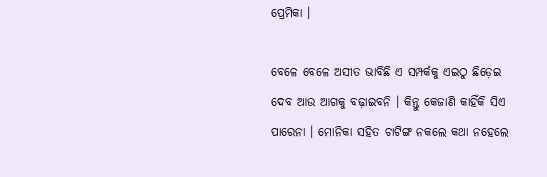ପ୍ରେମିକା ।

ବେଳେ ବେଳେ ଅସୀତ ଭାବିଛି ଏ ସମ୍ପର୍କକୁ ଏଇଠୁ ଛିଡ଼େଇ ଦେବ ଆଉ ଆଗକୁ ବଢ଼ାଇବନି । କିନ୍ତୁ କେଜାଣି କାହିଁକି ସିଏ ପାରେନା । ମୋନିକା ସହିତ ଚାଟିଙ୍ଗ ନକଲେ କଥା ନହେଲେ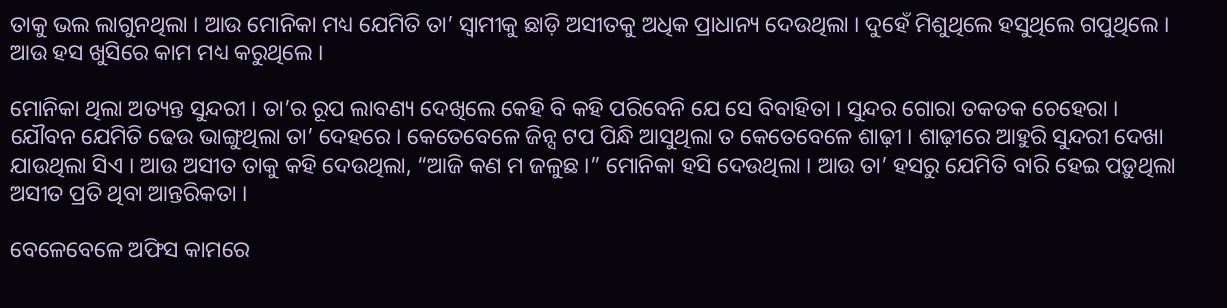ତାକୁ ଭଲ ଲାଗୁନଥିଲା । ଆଉ ମୋନିକା ମଧ୍ୟ ଯେମିତି ତା’ ସ୍ୱାମୀକୁ ଛାଡ଼ି ଅସୀତକୁ ଅଧିକ ପ୍ରାଧାନ୍ୟ ଦେଉଥିଲା । ଦୁହେଁ ମିଶୁଥିଲେ ହସୁଥିଲେ ଗପୁଥିଲେ । ଆଉ ହସ ଖୁସିରେ କାମ ମଧ୍ୟ କରୁଥିଲେ ।

ମୋନିକା ଥିଲା ଅତ୍ୟନ୍ତ ସୁନ୍ଦରୀ । ତା’ର ରୂପ ଲାବଣ୍ୟ ଦେଖିଲେ କେହି ବି କହି ପରିବେନି ଯେ ସେ ବିବାହିତା । ସୁନ୍ଦର ଗୋରା ତକତକ ଚେହେରା । ଯୌବନ ଯେମିତି ଢେଉ ଭାଙ୍ଗୁଥିଲା ତା’ ଦେହରେ । କେତେବେଳେ ଜିନ୍ସ ଟପ ପିନ୍ଧି ଆସୁଥିଲା ତ କେତେବେଳେ ଶାଢ଼ୀ । ଶାଢ଼ୀରେ ଆହୁରି ସୁନ୍ଦରୀ ଦେଖା ଯାଉଥିଲା ସିଏ । ଆଉ ଅସୀତ ତାକୁ କହି ଦେଉଥିଲା, “ଆଜି କଣ ମ ଜଳୁଛ ।” ମୋନିକା ହସି ଦେଉଥିଲା । ଆଉ ତା’ ହସରୁ ଯେମିତି ବାରି ହେଇ ପଡ଼ୁଥିଲା ଅସୀତ ପ୍ରତି ଥିବା ଆନ୍ତରିକତା ।

ବେଳେବେଳେ ଅଫିସ କାମରେ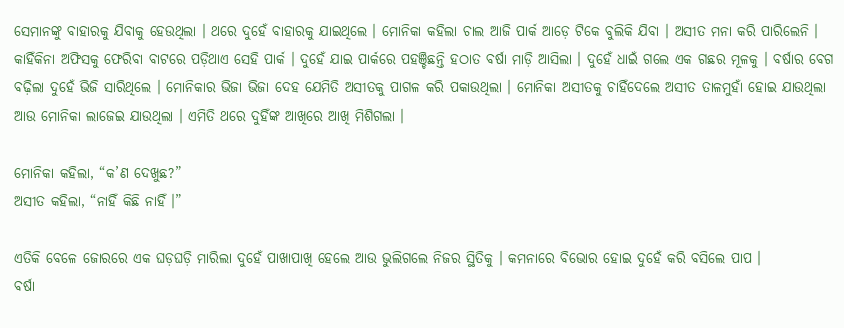ସେମାନଙ୍କୁ ବାହାରକୁ ଯିବାକୁ ହେଉଥିଲା । ଥରେ ଦୁହେଁ ବାହାରକୁ ଯାଇଥିଲେ । ମୋନିକା କହିଲା ଚାଲ ଆଜି ପାର୍କ ଆଡ଼େ ଟିକେ ବୁଲିକି ଯିବା । ଅସୀତ ମନା କରି ପାରିଲେନି । କାହିଁକିନା ଅଫିସକୁ ଫେରିବା ବାଟରେ ପଡ଼ିଥାଏ ସେହି ପାର୍କ । ଦୁହେଁ ଯାଇ ପାର୍କରେ ପହଞ୍ଚିଛନ୍ତି ହଠାତ ବର୍ଷା ମାଡ଼ି ଆସିଲା । ଦୁହେଁ ଧାଇଁ ଗଲେ ଏକ ଗଛର ମୂଳକୁ । ବର୍ଷାର ବେଗ ବଢ଼ିଲା ଦୁହେଁ ଭିଜି ସାରିଥିଲେ । ମୋନିକାର ଭିଜା ଭିଜା ଦେହ ଯେମିତି ଅସୀତକୁ ପାଗଳ କରି ପକାଉଥିଲା । ମୋନିକା ଅସୀତକୁ ଚାହିଁଦେଲେ ଅସୀତ ତାଳମୁହାଁ ହୋଇ ଯାଉଥିଲା ଆଉ ମୋନିକା ଲାଜେଇ ଯାଉଥିଲା । ଏମିତି ଥରେ ଦୁହିଁଙ୍କ ଆଖିରେ ଆଖି ମିଶିଗଲା ।

ମୋନିକା କହିଲା, “କ’ଣ ଦେଖୁଛ?”
ଅସୀତ କହିଲା, “ନାହିଁ କିଛି ନାହିଁ ।”

ଏତିକି ବେଳେ ଜୋରରେ ଏକ ଘଡ଼ଘଡ଼ି ମାରିଲା ଦୁହେଁ ପାଖାପାଖି ହେଲେ ଆଉ ଭୁଲିଗଲେ ନିଜର ସ୍ଥିତିକୁ । କମନାରେ ବିଭୋର ହୋଇ ଦୁହେଁ କରି ବସିଲେ ପାପ ।
ବର୍ଷା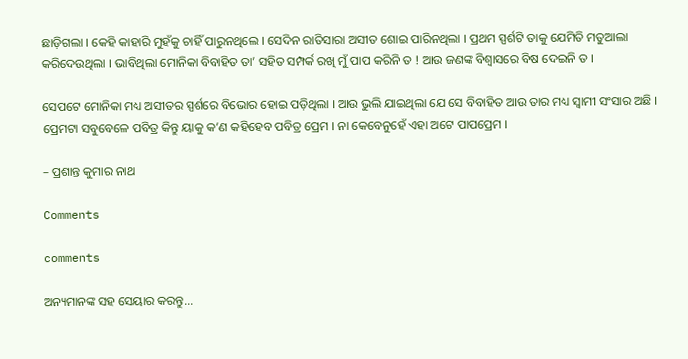ଛାଡ଼ିଗଲା । କେହି କାହାରି ମୁହଁକୁ ଚାହିଁ ପାରୁନଥିଲେ । ସେଦିନ ରାତିସାରା ଅସୀତ ଶୋଇ ପାରିନଥିଲା । ପ୍ରଥମ ସ୍ପର୍ଶଟି ତାକୁ ଯେମିତି ମତୁଆଲା କରିଦେଉଥିଲା । ଭାବିଥିଲା ମୋନିକା ବିବାହିତ ତା’ ସହିତ ସମ୍ପର୍କ ରଖି ମୁଁ ପାପ କରିନି ତ ! ଆଉ ଜଣଙ୍କ ବିଶ୍ୱାସରେ ବିଷ ଦେଇନି ତ ।

ସେପଟେ ମୋନିକା ମଧ୍ୟ ଅସୀତର ସ୍ପର୍ଶରେ ବିଭୋର ହୋଇ ପଡ଼ିଥିଲା । ଆଉ ଭୁଲି ଯାଇଥିଲା ଯେ ସେ ବିବାହିତ ଆଉ ତାର ମଧ୍ୟ ସ୍ୱାମୀ ସଂସାର ଅଛି ।
ପ୍ରେମଟା ସବୁବେଳେ ପବିତ୍ର କିନ୍ତୁ ୟାକୁ କ’ଣ କହିହେବ ପବିତ୍ର ପ୍ରେମ । ନା କେବେନୁହେଁ ଏହା ଅଟେ ପାପପ୍ରେମ ।

– ପ୍ରଶାନ୍ତ କୁମାର ନାଥ

Comments

comments

ଅନ୍ୟମାନଙ୍କ ସହ ସେୟାର କରନ୍ତୁ...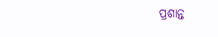ପ୍ରଶାନ୍ତ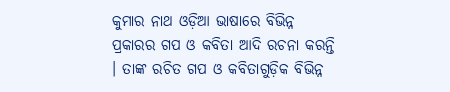କୁମାର ନାଥ ଓଡ଼ିଆ ଭାଷାରେ ବିଭିନ୍ନ ପ୍ରକାରର ଗପ ଓ କବିତା ଆଦି ରଚନା କରନ୍ତି । ତାଙ୍କ ରଚିତ ଗପ ଓ କବିତାଗୁଡ଼ିକ ବିଭିନ୍ନ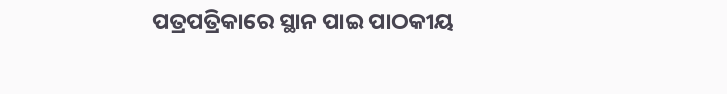ପତ୍ରପତ୍ରିକାରେ ସ୍ଥାନ ପାଇ ପାଠକୀୟ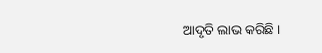ଆଦୃତି ଲାଭ କରିଛି ।